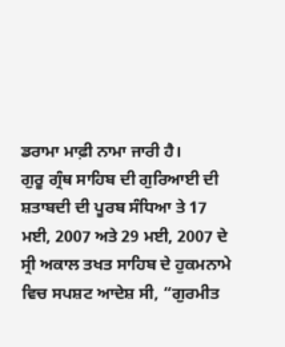ਡਰਾਮਾ ਮਾਫ਼ੀ ਨਾਮਾ ਜਾਰੀ ਹੈ।
ਗੁਰੂ ਗ੍ਰੰਥ ਸਾਹਿਬ ਦੀ ਗੁਰਿਆਈ ਦੀ ਸ਼ਤਾਬਦੀ ਦੀ ਪੂਰਬ ਸੰਧਿਆ ਤੇ 17 ਮਈ, 2007 ਅਤੇ 29 ਮਈ, 2007 ਦੇ ਸ੍ਰੀ ਅਕਾਲ ਤਖਤ ਸਾਹਿਬ ਦੇ ਹੁਕਮਨਾਮੇ ਵਿਚ ਸਪਸ਼ਟ ਆਦੇਸ਼ ਸੀ, “ਗੁਰਮੀਤ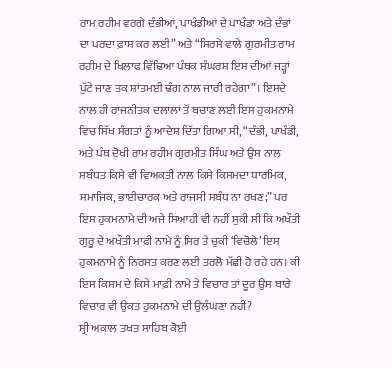ਰਾਮ ਰਹੀਮ ਵਰਗੇ ਦੰਭੀਆਂ, ਪਾਖੰਡੀਆਂ ਦੇ ਪਾਖੰਡਾ ਅਤੇ ਦੰਭਾਂ ਦਾ ਪਰਦਾ ਫ਼ਾਸ਼ ਕਰ ਲਈ” ਅਤੇ “ਸਿਰਸੇ ਵਾਲੇ ਗੁਰਮੀਤ ਰਾਮ ਰਹੀਮ ਦੇ ਖਿਲਾਫ ਵਿੱਢਿਆ ਪੰਥਕ ਸੰਘਰਸ਼ ਇਸ ਦੀਆਂ ਜੜ੍ਹਾਂ ਪੁੱਟੇ ਜਾਣ ਤਕ ਸ਼ਾਂਤਮਈ ਢੰਗ ਨਾਲ ਜਾਰੀ ਰਹੇਗਾ”। ਇਸਦੇ ਨਾਲ ਹੀ ਰਾਜਨੀਤਕ ਦਲਾਲਾਂ ਤੋਂ ਬਚਾਣ ਲਈ ਇਸ ਹੁਕਮਨਾਮੇ ਵਿਚ ਸਿੱਖ ਸੰਗਤਾਂ ਨੂੰ ਆਦੇਸ਼ ਦਿੱਤਾ ਗਿਆ ਸੀ, “ਦੰਭੀ, ਪਾਖੰਡੀ, ਅਤੇ ਪੰਥ ਦੋਖੀ ਰਾਮ ਰਹੀਮ ਗੁਰਮੀਤ ਸਿੰਘ ਅਤੇ ਉਸ ਨਾਲ ਸਬੰਧਤ ਕਿਸੇ ਵੀ ਵਿਅਕਤੀ ਨਾਲ ਕਿਸੇ ਕਿਸਮਦਾ ਧਾਰਮਿਕ, ਸਮਾਜਿਕ, ਭਾਈਚਾਰਕ ਅਤੇ ਰਾਜਸੀ ਸਬੰਧ ਨਾ ਰਖਣ;” ਪਰ ਇਸ ਹੁਕਮਨਾਮੇ ਦੀ ਅਜੇ ਸਿਆਹੀ ਵੀ ਨਹੀਂ ਸੁਕੀ ਸੀ ਕਿ ਅਖੌਤੀ ਗੁਰੂ ਦੇ ਅਖੌਤੀ ਮਾਫ਼ੀ ਨਾਮੇ ਨੂੰ ਸਿਰ ਤੇ ਚੁਕੀ ‘ਵਿਚੋਲੇ’ ਇਸ ਹੁਕਮਨਾਮੇ ਨੂੰ ਨਿਰਸਤ ਕਰਣ ਲਈ ਤਰਲੋ ਮੱਛੀ ਹੋ ਰਹੇ ਹਨ। ਕੀ ਇਸ ਕਿਸਮ ਦੇ ਕਿਸੇ ਮਾਫ਼ੀ ਨਾਮੇ ਤੇ ਵਿਚਾਰ ਤਾਂ ਦੂਰ ਉਸ ਬਾਰੇ ਵਿਚਾਰ ਵੀ ਉਕਤ ਹੁਕਮਨਾਮੇ ਦੀ ਉਲੰਘਣਾ ਨਹੀਂ?
ਸ੍ਰੀ ਅਕਾਲ ਤਖਤ ਸਾਹਿਬ ਕੋਈ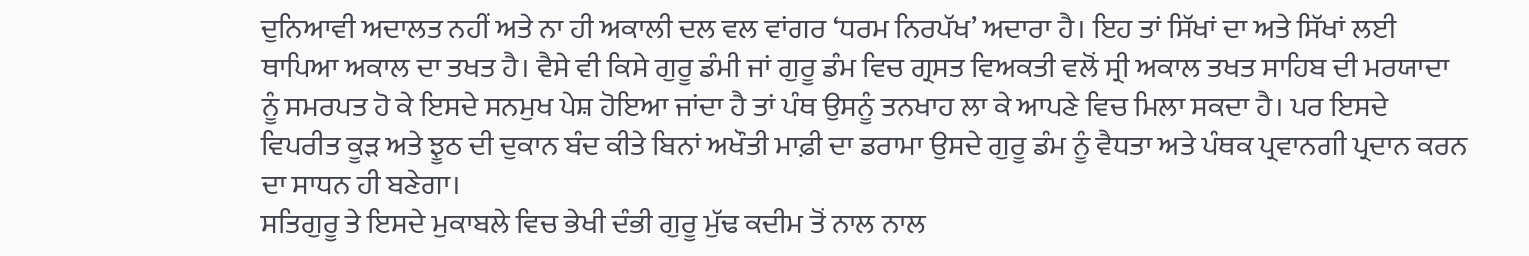ਦੁਨਿਆਵੀ ਅਦਾਲਤ ਨਹੀਂ ਅਤੇ ਨਾ ਹੀ ਅਕਾਲੀ ਦਲ ਵਲ ਵਾਂਗਰ ‘ਧਰਮ ਨਿਰਪੱਖ’ ਅਦਾਰਾ ਹੈ। ਇਹ ਤਾਂ ਸਿੱਖਾਂ ਦਾ ਅਤੇ ਸਿੱਖਾਂ ਲਈ ਥਾਪਿਆ ਅਕਾਲ ਦਾ ਤਖਤ ਹੈ। ਵੈਸੇ ਵੀ ਕਿਸੇ ਗੁਰੂ ਡੰਮੀ ਜਾਂ ਗੁਰੂ ਡੰਮ ਵਿਚ ਗ੍ਰਸਤ ਵਿਅਕਤੀ ਵਲੋਂ ਸ੍ਰੀ ਅਕਾਲ ਤਖਤ ਸਾਹਿਬ ਦੀ ਮਰਯਾਦਾ ਨੂੰ ਸਮਰਪਤ ਹੋ ਕੇ ਇਸਦੇ ਸਨਮੁਖ ਪੇਸ਼ ਹੋਇਆ ਜਾਂਦਾ ਹੈ ਤਾਂ ਪੰਥ ਉਸਨੂੰ ਤਨਖਾਹ ਲਾ ਕੇ ਆਪਣੇ ਵਿਚ ਮਿਲਾ ਸਕਦਾ ਹੈ। ਪਰ ਇਸਦੇ ਵਿਪਰੀਤ ਕੂੜ ਅਤੇ ਝੂਠ ਦੀ ਦੁਕਾਨ ਬੰਦ ਕੀਤੇ ਬਿਨਾਂ ਅਖੌਤੀ ਮਾਫ਼ੀ ਦਾ ਡਰਾਮਾ ਉਸਦੇ ਗੁਰੂ ਡੰਮ ਨੂੰ ਵੈਧਤਾ ਅਤੇ ਪੰਥਕ ਪ੍ਰਵਾਨਗੀ ਪ੍ਰਦਾਨ ਕਰਨ ਦਾ ਸਾਧਨ ਹੀ ਬਣੇਗਾ।
ਸਤਿਗੁਰੂ ਤੇ ਇਸਦੇ ਮੁਕਾਬਲੇ ਵਿਚ ਭੇਖੀ ਦੰਭੀ ਗੁਰੂ ਮੁੱਢ ਕਦੀਮ ਤੋਂ ਨਾਲ ਨਾਲ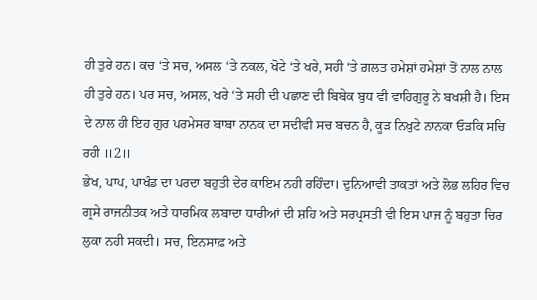ਹੀ ਤੁਰੇ ਹਨ। ਕਚ ‘ਤੇ ਸਚ, ਅਸਲ ‘ਤੇ ਨਕਲ, ਖੋਟੇ ‘ਤੇ ਖਰੇ, ਸਹੀ ‘ਤੇ ਗ਼ਲਤ ਹਮੇਸ਼ਾਂ ਹਮੇਸ਼ਾਂ ਤੋਂ ਨਾਲ ਨਾਲ ਹੀ ਤੁਰੇ ਹਨ। ਪਰ ਸਚ, ਅਸਲ, ਖਰੇ ‘ਤੇ ਸਹੀ ਦੀ ਪਛਾਣ ਦੀ ਬਿਬੇਕ ਬੁਧ ਵੀ ਵਾਹਿਗੁਰੂ ਨੇ ਬਖਸ਼ੀ ਹੈ। ਇਸ ਦੇ ਨਾਲ ਹੀ ਇਹ ਗੁਰ ਪਰਮੇਸਰ ਬਾਬਾ ਨਾਨਕ ਦਾ ਸਦੀਵੀ ਸਚ ਬਚਨ ਹੈ, ਕੂੜ ਨਿਖੁਟੇ ਨਾਨਕਾ ਓੜਕਿ ਸਚਿ ਰਹੀ ॥2॥
ਭੇਖ, ਪਾਪ, ਪਾਖੰਡ ਦਾ ਪਰਦਾ ਬਹੁਤੀ ਦੇਰ ਕਾਇਮ ਨਹੀ ਰਹਿੰਦਾ। ਦੁਨਿਆਵੀ ਤਾਕਤਾਂ ਅਤੇ ਲੋਭ ਲਹਿਰ ਵਿਚ ਗ੍ਰਸੇ ਰਾਜਨੀਤਕ ਅਤੇ ਧਾਰਮਿਕ ਲਬਾਦਾ ਧਾਰੀਆਂ ਦੀ ਸ਼ਹਿ ਅਤੇ ਸਰਪ੍ਰਸਤੀ ਵੀ ਇਸ ਪਾਜ ਨੂੰ ਬਹੁਤਾ ਚਿਰ ਲੁਕਾ ਨਹੀ ਸਕਦੀ। ਸਚ, ਇਨਸਾਫ਼ ਅਤੇ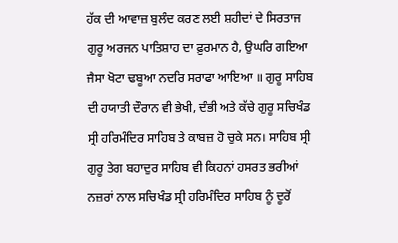ਹੱਕ ਦੀ ਆਵਾਜ਼ ਬੁਲੰਦ ਕਰਣ ਲਈ ਸ਼ਹੀਦਾਂ ਦੇ ਸਿਰਤਾਜ ਗੁਰੂ ਅਰਜਨ ਪਾਤਿਸ਼ਾਹ ਦਾ ਫ਼ੁਰਮਾਨ ਹੈ, ਉਘਰਿ ਗਇਆ ਜੈਸਾ ਖੋਟਾ ਢਬੂਆ ਨਦਰਿ ਸਰਾਫਾ ਆਇਆ ॥ ਗੁਰੂ ਸਾਹਿਬ ਦੀ ਹਯਾਤੀ ਦੌਰਾਨ ਵੀ ਭੇਖੀ, ਦੰਭੀ ਅਤੇ ਕੱਚੇ ਗੁਰੂ ਸਚਿਖੰਡ ਸ੍ਰੀ ਹਰਿਮੰਦਿਰ ਸਾਹਿਬ ਤੇ ਕਾਬਜ਼ ਹੋ ਚੁਕੇ ਸਨ। ਸਾਹਿਬ ਸ੍ਰੀ ਗੁਰੂ ਤੇਗ ਬਹਾਦੁਰ ਸਾਹਿਬ ਵੀ ਕਿਹਨਾਂ ਹਸਰਤ ਭਰੀਆਂ ਨਜ਼ਰਾਂ ਨਾਲ ਸਚਿਖੰਡ ਸ੍ਰੀ ਹਰਿਮੰਦਿਰ ਸਾਹਿਬ ਨੂੰ ਦੂਰੋਂ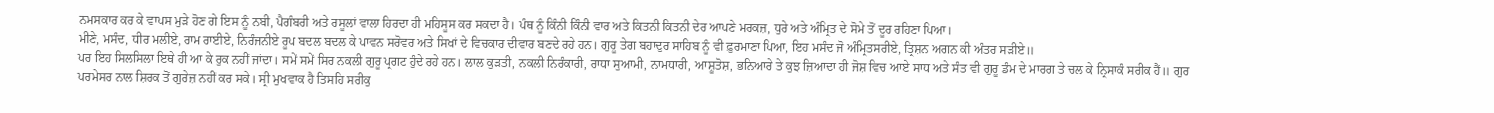ਨਮਸਕਾਰ ਕਰ ਕੇ ਵਾਪਸ ਮੁੜੇ ਹੋਣ ਗੇ ਇਸ ਨੂੰ ਨਬੀ, ਪੈਗੰਬਰੀ ਅਤੇ ਰਸੂਲਾਂ ਵਾਲਾ ਹਿਰਦਾ ਹੀ ਮਹਿਸੂਸ ਕਰ ਸਕਦਾ ਹੈ। ਪੰਥ ਨੂੰ ਕਿੰਨੀ ਕਿੰਨੀ ਵਾਰ ਅਤੇ ਕਿਤਨੀ ਕਿਤਨੀ ਦੇਰ ਆਪਣੇ ਮਰਕਜ਼, ਧੁਰੇ ਅਤੇ ਅੰਮ੍ਰਿਤ ਦੇ ਸੋਮੇ ਤੋਂ ਦੂਰ ਰਹਿਣਾ ਪਿਆ।
ਮੀਣੇ, ਮਸੰਦ, ਧੀਰ ਮਲੀਏ, ਰਾਮ ਰਾਈਏ, ਨਿਰੰਜਨੀਏ ਰੂਪ ਬਦਲ ਬਦਲ ਕੇ ਪਾਵਨ ਸਰੋਵਰ ਅਤੇ ਸਿਖਾਂ ਦੇ ਵਿਚਕਾਰ ਦੀਵਾਰ ਬਣਦੇ ਰਹੇ ਹਨ। ਗੁਰੂ ਤੇਗ ਬਹਾਦੁਰ ਸਾਹਿਬ ਨੂੰ ਵੀ ਫ਼ੁਰਮਾਣਾ ਪਿਆ, ਇਹ ਮਸੰਦ ਜੋ ਅੰਮ੍ਰਿਤਸਰੀਏ, ਤ੍ਰਿਸ਼ਨ ਅਗਨ ਕੀ ਅੰਤਰ ਸੜੀਏ॥
ਪਰ ਇਹ ਸਿਲਸਿਲਾ ਇਥੇ ਹੀ ਆ ਕੇ ਰੁਕ ਨਹੀਂ ਜਾਂਦਾ। ਸਮੇਂ ਸਮੇਂ ਸਿਰ ਨਕਲੀ ਗੁਰੂ ਪ੍ਰਗਟ ਹੁੰਦੇ ਰਹੇ ਹਨ। ਲਾਲ ਕੁੜਤੀ, ਨਕਲੀ ਨਿਰੰਕਾਰੀ, ਰਾਧਾ ਸੁਆਮੀ, ਨਾਮਧਾਰੀ, ਆਸ਼ੂਤੋਸ਼, ਭਨਿਆਰੇ ਤੇ ਕੁਝ ਜ਼ਿਆਦਾ ਹੀ ਜੋਸ਼ ਵਿਚ ਆਏ ਸਾਧ ਅਤੇ ਸੰਤ ਵੀ ਗੁਰੂ ਡੰਮ ਦੇ ਮਾਰਗ ਤੇ ਚਲ ਕੇ ਨ੍ਰਿਸਾਕੰ ਸਰੀਕ ਹੈਂ॥ ਗੁਰ ਪਰਮੇਸਰ ਨਾਲ ਸ਼ਿਰਕ ਤੋਂ ਗੁਰੇਜ਼ ਨਹੀਂ ਕਰ ਸਕੇ। ਸ੍ਰੀ ਮੁਖਵਾਕ ਹੈ ਤਿਸਹਿ ਸਰੀਕੁ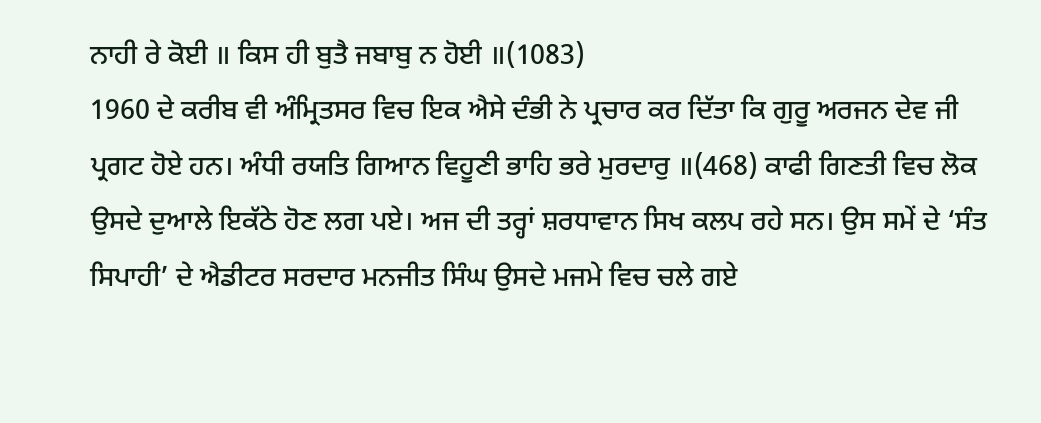ਨਾਹੀ ਰੇ ਕੋਈ ॥ ਕਿਸ ਹੀ ਬੁਤੈ ਜਬਾਬੁ ਨ ਹੋਈ ॥(1083)
1960 ਦੇ ਕਰੀਬ ਵੀ ਅੰਮ੍ਰਿਤਸਰ ਵਿਚ ਇਕ ਐਸੇ ਦੰਭੀ ਨੇ ਪ੍ਰਚਾਰ ਕਰ ਦਿੱਤਾ ਕਿ ਗੁਰੂ ਅਰਜਨ ਦੇਵ ਜੀ ਪ੍ਰਗਟ ਹੋਏ ਹਨ। ਅੰਧੀ ਰਯਤਿ ਗਿਆਨ ਵਿਹੂਣੀ ਭਾਹਿ ਭਰੇ ਮੁਰਦਾਰੁ ॥(468) ਕਾਫੀ ਗਿਣਤੀ ਵਿਚ ਲੋਕ ਉਸਦੇ ਦੁਆਲੇ ਇਕੱਠੇ ਹੋਣ ਲਗ ਪਏ। ਅਜ ਦੀ ਤਰ੍ਹਾਂ ਸ਼ਰਧਾਵਾਨ ਸਿਖ ਕਲਪ ਰਹੇ ਸਨ। ਉਸ ਸਮੇਂ ਦੇ ‘ਸੰਤ ਸਿਪਾਹੀ’ ਦੇ ਐਡੀਟਰ ਸਰਦਾਰ ਮਨਜੀਤ ਸਿੰਘ ਉਸਦੇ ਮਜਮੇ ਵਿਚ ਚਲੇ ਗਏ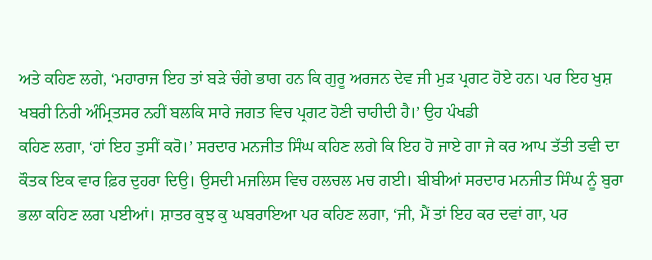ਅਤੇ ਕਹਿਣ ਲਗੇ, ‘ਮਹਾਰਾਜ ਇਹ ਤਾਂ ਬੜੇ ਚੰਗੇ ਭਾਗ ਹਨ ਕਿ ਗੁਰੂ ਅਰਜਨ ਦੇਵ ਜੀ ਮੁੜ ਪ੍ਰਗਟ ਹੋਏ ਹਨ। ਪਰ ਇਹ ਖੁਸ਼ ਖਬਰੀ ਨਿਰੀ ਅੰਮ੍ਰਿਤਸਰ ਨਹੀਂ ਬਲਕਿ ਸਾਰੇ ਜਗਤ ਵਿਚ ਪ੍ਰਗਟ ਹੋਣੀ ਚਾਹੀਦੀ ਹੈ।’ ਉਹ ਪੰਖਡੀ
ਕਹਿਣ ਲਗਾ, ‘ਹਾਂ ਇਹ ਤੁਸੀਂ ਕਰੋ।’ ਸਰਦਾਰ ਮਨਜੀਤ ਸਿੰਘ ਕਹਿਣ ਲਗੇ ਕਿ ਇਹ ਹੋ ਜਾਏ ਗਾ ਜੇ ਕਰ ਆਪ ਤੱਤੀ ਤਵੀ ਦਾ ਕੌਤਕ ਇਕ ਵਾਰ ਫ਼ਿਰ ਦੁਹਰਾ ਦਿਉ। ਉਸਦੀ ਮਜਲਿਸ ਵਿਚ ਹਲਚਲ ਮਚ ਗਈ। ਬੀਬੀਆਂ ਸਰਦਾਰ ਮਨਜੀਤ ਸਿੰਘ ਨੂੰ ਬੁਰਾ ਭਲਾ ਕਹਿਣ ਲਗ ਪਈਆਂ। ਸ਼ਾਤਰ ਕੁਝ ਕੁ ਘਬਰਾਇਆ ਪਰ ਕਹਿਣ ਲਗਾ, ‘ਜੀ, ਮੈਂ ਤਾਂ ਇਹ ਕਰ ਦਵਾਂ ਗਾ, ਪਰ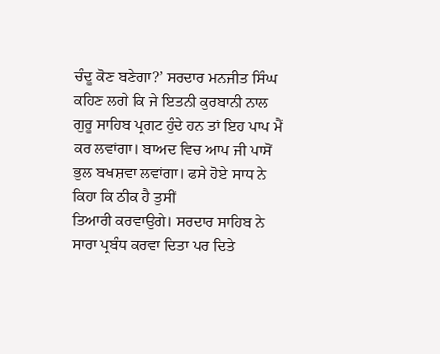ਚੰਦੂ ਕੋਣ ਬਣੇਗਾ?’ ਸਰਦਾਰ ਮਨਜੀਤ ਸਿੰਘ ਕਹਿਣ ਲਗੇ ਕਿ ਜੇ ਇਤਨੀ ਕੁਰਬਾਨੀ ਨਾਲ ਗੁਰੂ ਸਾਹਿਬ ਪ੍ਰਗਟ ਹੁੰਦੇ ਹਨ ਤਾਂ ਇਹ ਪਾਪ ਮੈਂ ਕਰ ਲਵਾਂਗਾ। ਬਾਅਦ ਵਿਚ ਆਪ ਜੀ ਪਾਸੋਂ ਭੁਲ ਬਖਸ਼ਵਾ ਲਵਾਂਗਾ। ਫਸੇ ਹੋਏ ਸਾਧ ਨੇ ਕਿਹਾ ਕਿ ਠੀਕ ਹੈ ਤੁਸੀਂ
ਤਿਆਰੀ ਕਰਵਾਉਗੇ। ਸਰਦਾਰ ਸਾਹਿਬ ਨੇ ਸਾਰਾ ਪ੍ਰਬੰਧ ਕਰਵਾ ਦਿਤਾ ਪਰ ਦਿਤੇ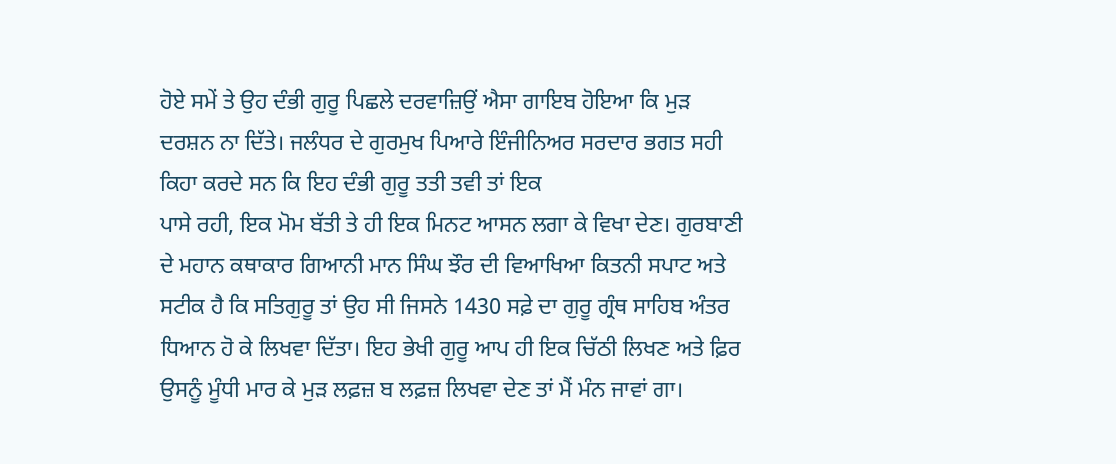ਹੋਏ ਸਮੇਂ ਤੇ ਉਹ ਦੰਭੀ ਗੁਰੂ ਪਿਛਲੇ ਦਰਵਾਜ਼ਿਉਂ ਐਸਾ ਗਾਇਬ ਹੋਇਆ ਕਿ ਮੁੜ ਦਰਸ਼ਨ ਨਾ ਦਿੱਤੇ। ਜਲੰਧਰ ਦੇ ਗੁਰਮੁਖ ਪਿਆਰੇ ਇੰਜੀਨਿਅਰ ਸਰਦਾਰ ਭਗਤ ਸਹੀ ਕਿਹਾ ਕਰਦੇ ਸਨ ਕਿ ਇਹ ਦੰਭੀ ਗੁਰੂ ਤਤੀ ਤਵੀ ਤਾਂ ਇਕ
ਪਾਸੇ ਰਹੀ, ਇਕ ਮੋਮ ਬੱਤੀ ਤੇ ਹੀ ਇਕ ਮਿਨਟ ਆਸਨ ਲਗਾ ਕੇ ਵਿਖਾ ਦੇਣ। ਗੁਰਬਾਣੀ ਦੇ ਮਹਾਨ ਕਥਾਕਾਰ ਗਿਆਨੀ ਮਾਨ ਸਿੰਘ ਝੌਰ ਦੀ ਵਿਆਖਿਆ ਕਿਤਨੀ ਸਪਾਟ ਅਤੇ ਸਟੀਕ ਹੈ ਕਿ ਸਤਿਗੁਰੂ ਤਾਂ ਉਹ ਸੀ ਜਿਸਨੇ 1430 ਸਫ਼ੇ ਦਾ ਗੁਰੂ ਗ੍ਰੰਥ ਸਾਹਿਬ ਅੰਤਰ ਧਿਆਨ ਹੋ ਕੇ ਲਿਖਵਾ ਦਿੱਤਾ। ਇਹ ਭੇਖੀ ਗੁਰੂ ਆਪ ਹੀ ਇਕ ਚਿੱਠੀ ਲਿਖਣ ਅਤੇ ਫ਼ਿਰ ਉਸਨੂੰ ਮੂੰਧੀ ਮਾਰ ਕੇ ਮੁੜ ਲਫ਼ਜ਼ ਬ ਲਫ਼ਜ਼ ਲਿਖਵਾ ਦੇਣ ਤਾਂ ਮੈਂ ਮੰਨ ਜਾਵਾਂ ਗਾ।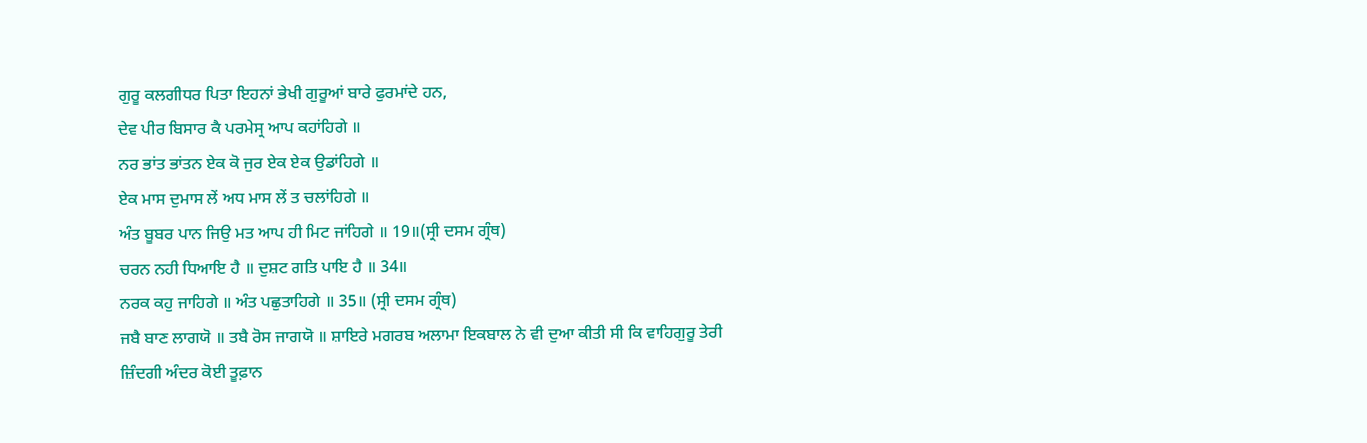ਗੁਰੂ ਕਲਗੀਧਰ ਪਿਤਾ ਇਹਨਾਂ ਭੇਖੀ ਗੁਰੂਆਂ ਬਾਰੇ ਫੁਰਮਾਂਦੇ ਹਨ,
ਦੇਵ ਪੀਰ ਬਿਸਾਰ ਕੈ ਪਰਮੇਸ੍ਰ ਆਪ ਕਹਾਂਹਿਗੇ ॥
ਨਰ ਭਾਂਤ ਭਾਂਤਨ ਏਕ ਕੋ ਜੁਰ ਏਕ ਏਕ ਉਡਾਂਹਿਗੇ ॥
ਏਕ ਮਾਸ ਦੁਮਾਸ ਲੇਂ ਅਧ ਮਾਸ ਲੇਂ ਤ ਚਲਾਂਹਿਗੇ ॥
ਅੰਤ ਬੂਬਰ ਪਾਨ ਜਿਉ ਮਤ ਆਪ ਹੀ ਮਿਟ ਜਾਂਹਿਗੇ ॥ 19॥(ਸ੍ਰੀ ਦਸਮ ਗ੍ਰੰਥ)
ਚਰਨ ਨਹੀ ਧਿਆਇ ਹੈ ॥ ਦੁਸ਼ਟ ਗਤਿ ਪਾਇ ਹੈ ॥ 34॥
ਨਰਕ ਕਹੁ ਜਾਹਿਗੇ ॥ ਅੰਤ ਪਛੁਤਾਹਿਗੇ ॥ 35॥ (ਸ੍ਰੀ ਦਸਮ ਗ੍ਰੰਥ)
ਜਬੈ ਬਾਣ ਲਾਗਯੋ ॥ ਤਬੈ ਰੋਸ ਜਾਗਯੋ ॥ ਸ਼ਾਇਰੇ ਮਗਰਬ ਅਲਾਮਾ ਇਕਬਾਲ ਨੇ ਵੀ ਦੁਆ ਕੀਤੀ ਸੀ ਕਿ ਵਾਹਿਗੁਰੂ ਤੇਰੀ
ਜ਼ਿੰਦਗੀ ਅੰਦਰ ਕੋਈ ਤੂਫ਼ਾਨ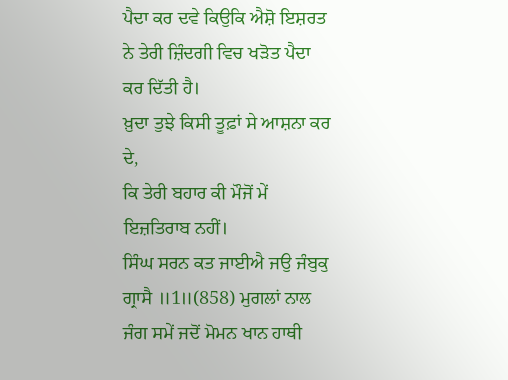ਪੈਦਾ ਕਰ ਦਵੇ ਕਿਉਕਿ ਐਸ਼ੋ ਇਸ਼ਰਤ ਨੇ ਤੇਰੀ ਜ਼ਿੰਦਗੀ ਵਿਚ ਖੜੋਤ ਪੈਦਾ ਕਰ ਦਿੱਤੀ ਹੈ।
ਖ਼ੁਦਾ ਤੁਝੇ ਕਿਸੀ ਤੂਫ਼ਾਂ ਸੇ ਆਸ਼ਨਾ ਕਰ ਦੇ,
ਕਿ ਤੇਰੀ ਬਹਾਰ ਕੀ ਮੌਜੋਂ ਮੇਂ ਇਜ਼ਤਿਰਾਬ ਨਹੀਂ।
ਸਿੰਘ ਸਰਨ ਕਤ ਜਾਈਐ ਜਉ ਜੰਬੁਕੁ ਗ੍ਰਾਸੈ ॥1॥(858) ਮੁਗਲਾਂ ਨਾਲ ਜੰਗ ਸਮੇਂ ਜਦੋਂ ਮੋਮਨ ਖਾਨ ਹਾਥੀ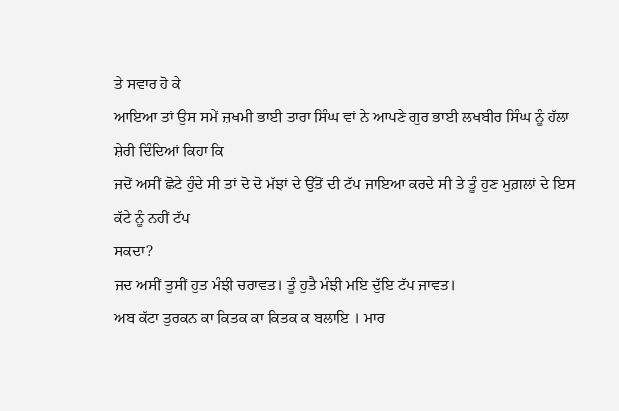ਤੇ ਸਵਾਰ ਹੋ ਕੇ
ਆਇਆ ਤਾਂ ਉਸ ਸਮੇਂ ਜ਼ਖਮੀ ਭਾਈ ਤਾਰਾ ਸਿੰਘ ਵਾਂ ਨੇ ਆਪਣੇ ਗੁਰ ਭਾਈ ਲਖਬੀਰ ਸਿੰਘ ਨੂੰ ਹੱਲਾ ਸ਼ੇਰੀ ਦਿੰਦਿਆਂ ਕਿਹਾ ਕਿ
ਜਦੋਂ ਅਸੀਂ ਛੋਟੇ ਹੁੰਦੇ ਸੀ ਤਾਂ ਦੋ ਦੋ ਮੱਝਾਂ ਦੇ ਉੱਤੋਂ ਦੀ ਟੱਪ ਜਾਇਆ ਕਰਦੇ ਸੀ ਤੇ ਤੂੰ ਹੁਣ ਮੁਗ਼ਲਾਂ ਦੇ ਇਸ ਕੱਟੇ ਨੂੰ ਨਹੀਂ ਟੱਪ
ਸਕਦਾ?
ਜਦ ਅਸੀਂ ਤੁਸੀਂ ਹੁਤ ਮੰਝੀ ਚਰਾਵਤ। ਤੂੰ ਹੁਤੈ ਮੰਝੀ ਮਇ ਦੁੱਇ ਟੱਪ ਜਾਵਤ।
ਅਬ ਕੱਟਾ ਤੁਰਕਨ ਕਾ ਕਿਤਕ ਕਾ ਕਿਤਕ ਕ ਬਲਾਇ । ਮਾਰ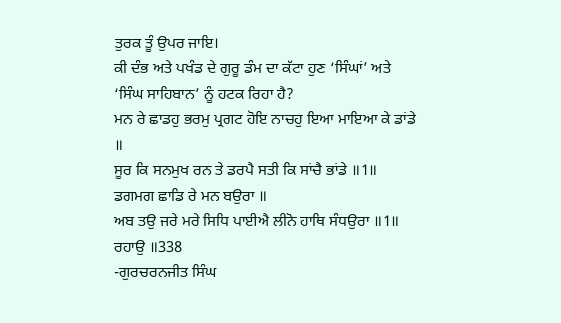ਤੁਰਕ ਤੂੰ ਉਪਰ ਜਾਇ।
ਕੀ ਦੰਭ ਅਤੇ ਪਖੰਡ ਦੇ ਗੁਰੂ ਡੰਮ ਦਾ ਕੱਟਾ ਹੁਣ ‘ਸਿੰਘਾਂ’ ਅਤੇ ‘ਸਿੰਘ ਸਾਹਿਬਾਨ’ ਨੂੰ ਹਟਕ ਰਿਹਾ ਹੈ?
ਮਨ ਰੇ ਛਾਡਹੁ ਭਰਮੁ ਪ੍ਰਗਟ ਹੋਇ ਨਾਚਹੁ ਇਆ ਮਾਇਆ ਕੇ ਡਾਂਡੇ ॥
ਸੂਰ ਕਿ ਸਨਮੁਖ ਰਨ ਤੇ ਡਰਪੈ ਸਤੀ ਕਿ ਸਾਂਚੈ ਭਾਂਡੇ ॥1॥ ਡਗਮਗ ਛਾਡਿ ਰੇ ਮਨ ਬਉਰਾ ॥
ਅਬ ਤਉ ਜਰੇ ਮਰੇ ਸਿਧਿ ਪਾਈਐ ਲੀਨੋ ਹਾਥਿ ਸੰਧਉਰਾ ॥1॥ ਰਹਾਉ ॥338
-ਗੁਰਚਰਨਜੀਤ ਸਿੰਘ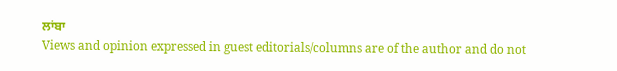ਲਾਂਬਾ
Views and opinion expressed in guest editorials/columns are of the author and do not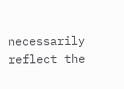necessarily reflect the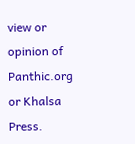view or opinion of Panthic.org or Khalsa Press.